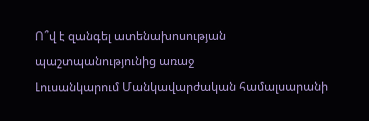Ո՞վ է զանգել ատենախոսության պաշտպանությունից առաջ
Լուսանկարում Մանկավարժական համալսարանի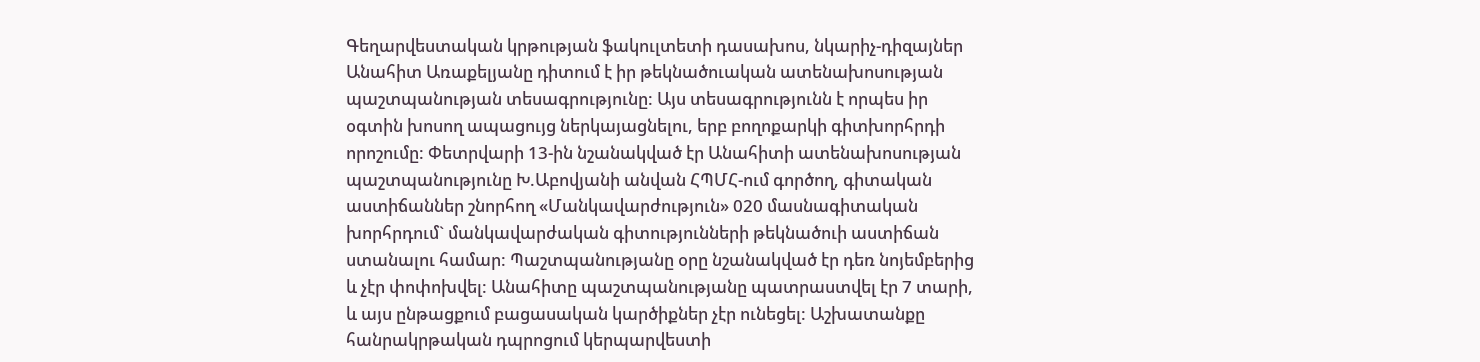Գեղարվեստական կրթության ֆակուլտետի դասախոս, նկարիչ-դիզայներ Անահիտ Առաքելյանը դիտում է իր թեկնածուական ատենախոսության պաշտպանության տեսագրությունը: Այս տեսագրությունն է որպես իր օգտին խոսող ապացույց ներկայացնելու, երբ բողոքարկի գիտխորհրդի որոշումը: Փետրվարի 13-ին նշանակված էր Անահիտի ատենախոսության պաշտպանությունը Խ.Աբովյանի անվան ՀՊՄՀ-ում գործող, գիտական աստիճաններ շնորհող «Մանկավարժություն» 020 մասնագիտական խորհրդում` մանկավարժական գիտությունների թեկնածուի աստիճան ստանալու համար: Պաշտպանությանը օրը նշանակված էր դեռ նոյեմբերից և չէր փոփոխվել: Անահիտը պաշտպանությանը պատրաստվել էր 7 տարի, և այս ընթացքում բացասական կարծիքներ չէր ունեցել: Աշխատանքը հանրակրթական դպրոցում կերպարվեստի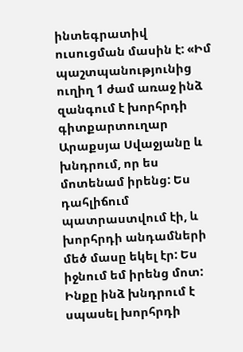ինտեգրատիվ ուսուցման մասին է: «Իմ պաշտպանությունից ուղիղ 1 ժամ առաջ ինձ զանգում է խորհրդի գիտքարտուղար Արաքսյա Սվաջյանը և խնդրում, որ ես մոտենամ իրենց: Ես դահլիճում պատրաստվում էի, և խորհրդի անդամների մեծ մասը եկել էր: Ես իջնում եմ իրենց մոտ: Ինքը ինձ խնդրում է սպասել խորհրդի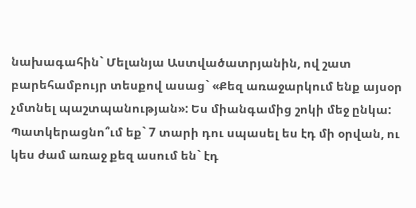նախագահին` Մելանյա Աստվածատրյանին, ով շատ բարեհամբույր տեսքով ասաց` «Քեզ առաջարկում ենք այսօր չմտնել պաշտպանության»: Ես միանգամից շոկի մեջ ընկա: Պատկերացնո՞ւմ եք` 7 տարի դու սպասել ես էդ մի օրվան, ու կես ժամ առաջ քեզ ասում են` էդ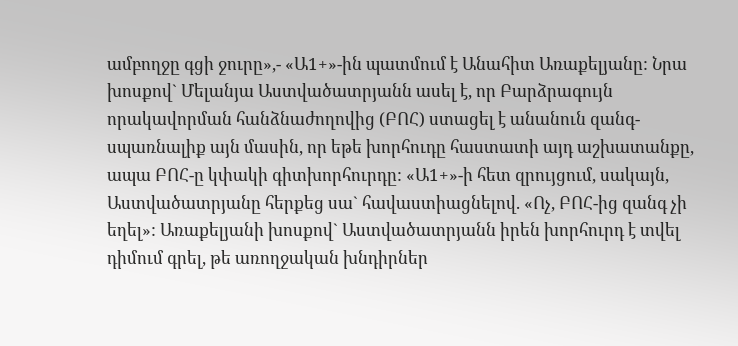ամբողջը գցի ջուրը»,- «Ա1+»-ին պատմում է Անահիտ Առաքելյանը: Նրա խոսքով` Մելանյա Աստվածատրյանն ասել է, որ Բարձրագույն որակավորման հանձնաժողովից (ԲՈՀ) ստացել է անանուն զանգ-սպառնալիք այն մասին, որ եթե խորհուդը հաստատի այդ աշխատանքը, ապա ԲՈՀ-ը կփակի գիտխորհուրդը: «Ա1+»-ի հետ զրույցում, սակայն, Աստվածատրյանը հերքեց սա` հավաստիացնելով. «Ոչ, ԲՈՀ-ից զանգ չի եղել»: Առաքելյանի խոսքով` Աստվածատրյանն իրեն խորհուրդ է տվել դիմում գրել, թե առողջական խնդիրներ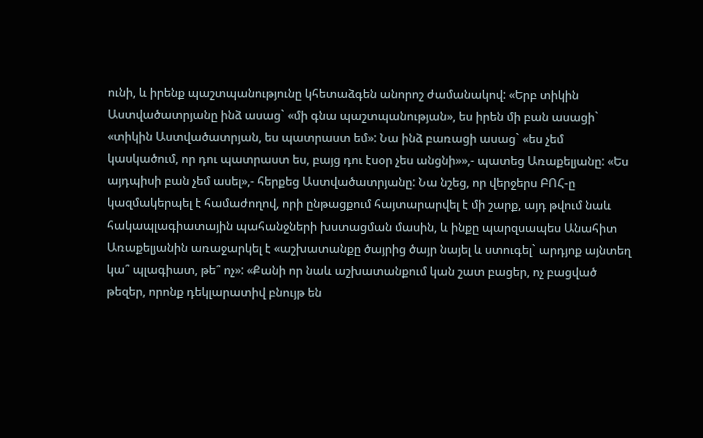ունի, և իրենք պաշտպանությունը կհետաձգեն անորոշ ժամանակով: «Երբ տիկին Աստվածատրյանը ինձ ասաց` «մի գնա պաշտպանության», ես իրեն մի բան ասացի` «տիկին Աստվածատրյան, ես պատրաստ եմ»: Նա ինձ բառացի ասաց` «ես չեմ կասկածում, որ դու պատրաստ ես, բայց դու էսօր չես անցնի»»,- պատեց Առաքելյանը: «Ես այդպիսի բան չեմ ասել»,- հերքեց Աստվածատրյանը: Նա նշեց, որ վերջերս ԲՈՀ-ը կազմակերպել է համաժողով, որի ընթացքում հայտարարվել է մի շարք, այդ թվում նաև հակապլագիատային պահանջների խստացման մասին, և ինքը պարզսապես Անահիտ Առաքելյանին առաջարկել է «աշխատանքը ծայրից ծայր նայել և ստուգել` արդյոք այնտեղ կա՞ պլագիատ, թե՞ ոչ»: «Քանի որ նաև աշխատանքում կան շատ բացեր, ոչ բացված թեզեր, որոնք դեկլարատիվ բնույթ են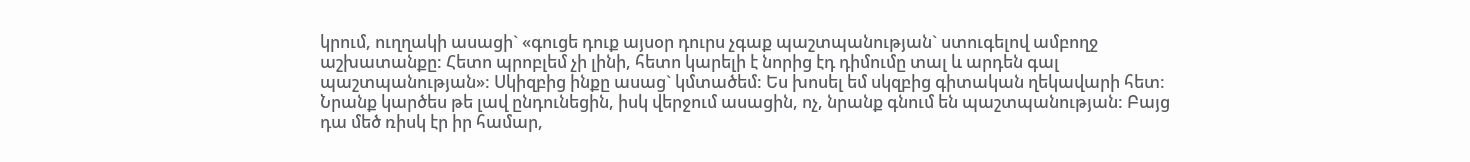կրում, ուղղակի ասացի` «գուցե դուք այսօր դուրս չգաք պաշտպանության` ստուգելով ամբողջ աշխատանքը: Հետո պրոբլեմ չի լինի, հետո կարելի է նորից էդ դիմումը տալ և արդեն գալ պաշտպանության»: Սկիզբից ինքը ասաց` կմտածեմ: Ես խոսել եմ սկզբից գիտական ղեկավարի հետ: Նրանք կարծես թե լավ ընդունեցին, իսկ վերջում ասացին, ոչ, նրանք գնում են պաշտպանության: Բայց դա մեծ ռիսկ էր իր համար,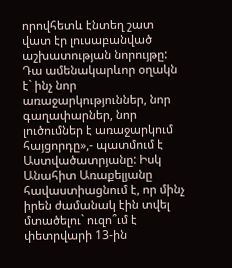որովհետև էնտեղ շատ վատ էր լուսաբանված աշխատության նորույթը: Դա ամենակարևոր օղակն է` ինչ նոր առաջարկություններ, նոր գաղափարներ, նոր լուծումներ է առաջարկում հայցորդը»,- պատմում է Աստվածատրյանը: Իսկ Անահիտ Առաքելյանը հավաստիացնում է, որ մինչ իրեն ժամանակ էին տվել մտածելու` ուզո՞ւմ է փետրվարի 13-ին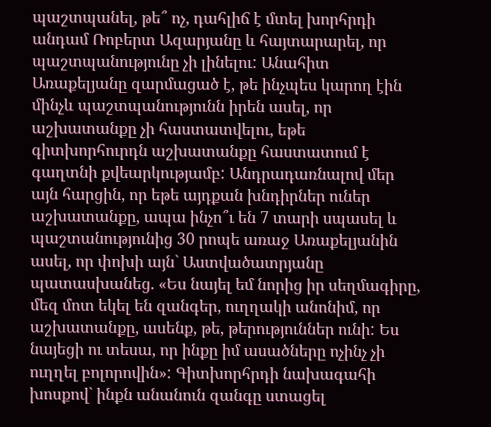պաշտպանել, թե՞ ոչ, դահլիճ է մտել խորհրդի անդամ Ռոբերտ Ազարյանը և հայտարարել, որ պաշտպանությունը չի լինելու: Անահիտ Առաքելյանը զարմացած է, թե ինչպես կարող էին մինչև պաշտպանությունն իրեն ասել, որ աշխատանքը չի հաստատվելու, եթե գիտխորհուրդն աշխատանքը հաստատում է գաղտնի քվեարկությամբ: Անդրադառնալով մեր այն հարցին, որ եթե այդքան խնդիրներ ուներ աշխատանքը, ապա ինչո՞ւ են 7 տարի սպասել և պաշտանությունից 30 րոպե առաջ Առաքելյանին ասել, որ փոխի այն` Աստվածատրյանը պատասխանեց. «Ես նայել եմ նորից իր սեղմագիրը, մեզ մոտ եկել են զանգեր, ուղղակի անոնիմ, որ աշխատանքը, ասենք, թե, թերություններ ունի: Ես նայեցի ու տեսա, որ ինքը իմ ասածները ոչինչ չի ուղղել բոլորովին»: Գիտխորհրդի նախագահի խոսքով` ինքն անանուն զանգը ստացել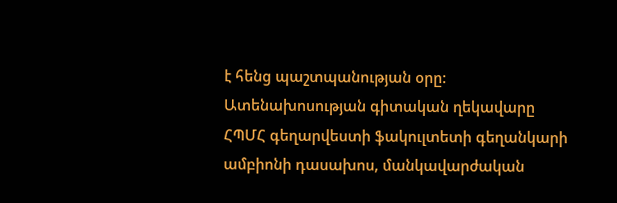է հենց պաշտպանության օրը: Ատենախոսության գիտական ղեկավարը ՀՊՄՀ գեղարվեստի ֆակուլտետի գեղանկարի ամբիոնի դասախոս, մանկավարժական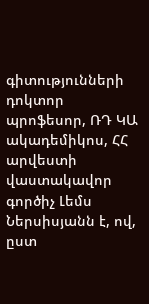գիտությունների դոկտոր պրոֆեսոր, ՌԴ ԿԱ ակադեմիկոս, ՀՀ արվեստի վաստակավոր գործիչ Լեմս Ներսիսյանն է, ով, ըստ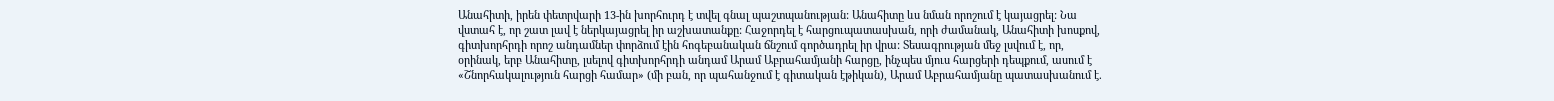Անահիտի, իրեն փետրվարի 13-ին խորհուրդ է տվել գնալ պաշտպանության: Անահիտը ևս նման որոշում է կայացրել: Նա վստահ է, որ շատ լավ է ներկայացրել իր աշխատանքը: Հաջորդել է հարցուպատասխան, որի ժամանակ, Անահիտի խոսքով, գիտխորհրդի որոշ անդամներ փորձում էին հոգեբանական ճնշում գործադրել իր վրա: Տեսագրության մեջ լսվում է, որ, օրինակ, երբ Անահիտը, լսելով գիտխորհրդի անդամ Արամ Աբրահամյանի հարցը, ինչպես մյուս հարցերի դեպքում, ասում է «Շնորհակալություն հարցի համար» (մի բան, որ պահանջում է գիտական էթիկան), Արամ Աբրահամյանը պատասխանում է.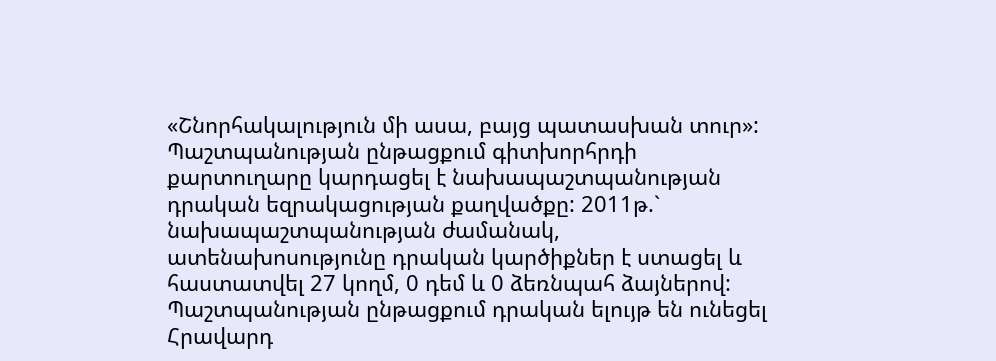«Շնորհակալություն մի ասա, բայց պատասխան տուր»: Պաշտպանության ընթացքում գիտխորհրդի քարտուղարը կարդացել է նախապաշտպանության դրական եզրակացության քաղվածքը: 2011թ.` նախապաշտպանության ժամանակ, ատենախոսությունը դրական կարծիքներ է ստացել և հաստատվել 27 կողմ, 0 դեմ և 0 ձեռնպահ ձայներով: Պաշտպանության ընթացքում դրական ելույթ են ունեցել Հրավարդ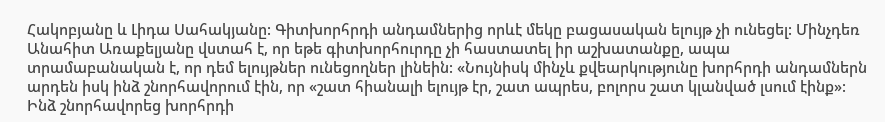Հակոբյանը և Լիդա Սահակյանը: Գիտխորհրդի անդամներից որևէ մեկը բացասական ելույթ չի ունեցել: Մինչդեռ Անահիտ Առաքելյանը վստահ է, որ եթե գիտխորհուրդը չի հաստատել իր աշխատանքը, ապա տրամաբանական է, որ դեմ ելույթներ ունեցողներ լինեին: «Նույնիսկ մինչև քվեարկությունը խորհրդի անդամներն արդեն իսկ ինձ շնորհավորում էին, որ «շատ հիանալի ելույթ էր, շատ ապրես, բոլորս շատ կլանված լսում էինք»: Ինձ շնորհավորեց խորհրդի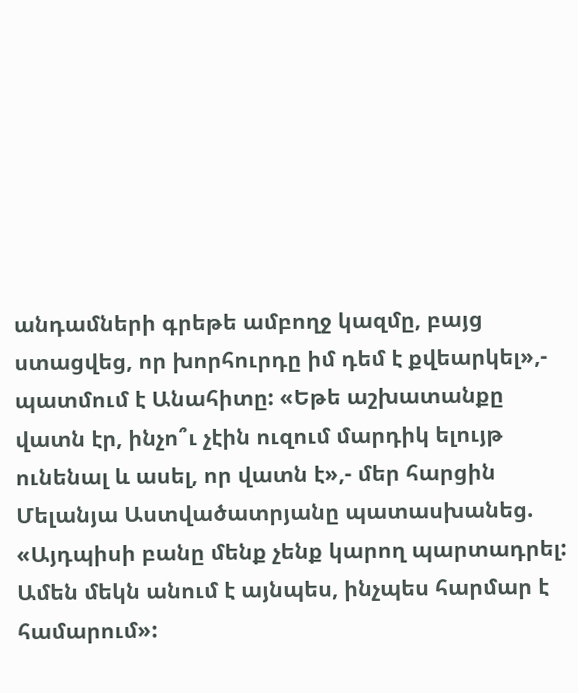անդամների գրեթե ամբողջ կազմը, բայց ստացվեց, որ խորհուրդը իմ դեմ է քվեարկել»,- պատմում է Անահիտը: «Եթե աշխատանքը վատն էր, ինչո՞ւ չէին ուզում մարդիկ ելույթ ունենալ և ասել, որ վատն է»,- մեր հարցին Մելանյա Աստվածատրյանը պատասխանեց. «Այդպիսի բանը մենք չենք կարող պարտադրել: Ամեն մեկն անում է այնպես, ինչպես հարմար է համարում»: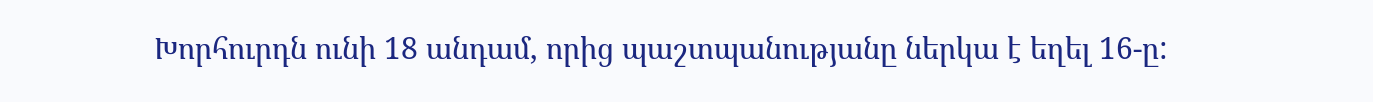Խորհուրդն ունի 18 անդամ, որից պաշտպանությանը ներկա է եղել 16-ը: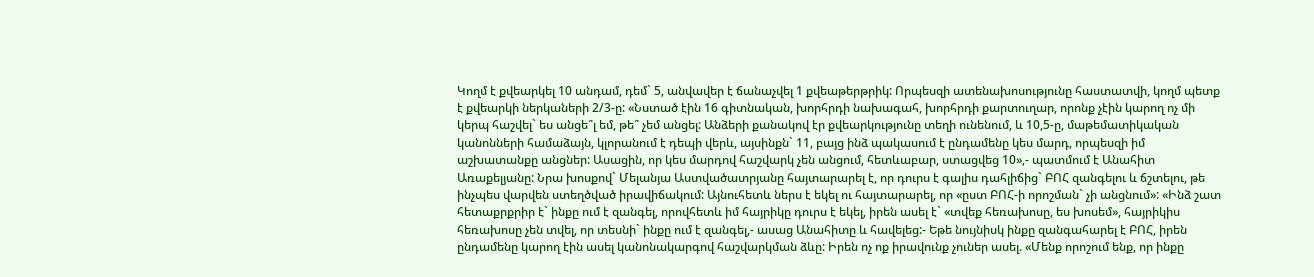Կողմ է քվեարկել 10 անդամ, դեմ` 5, անվավեր է ճանաչվել 1 քվեաթերթրիկ: Որպեսզի ատենախոսությունը հաստատվի, կողմ պետք է քվեարկի ներկաների 2/3-ը: «Նստած էին 16 գիտնական, խորհրդի նախագահ, խորհրդի քարտուղար, որոնք չէին կարող ոչ մի կերպ հաշվել` ես անցե՞լ եմ, թե՞ չեմ անցել: Անձերի քանակով էր քվեարկությունը տեղի ունենում, և 10,5-ը, մաթեմատիկական կանոնների համաձայն, կլորանում է դեպի վերև, այսինքն` 11, բայց ինձ պակասում է ընդամենը կես մարդ, որպեսզի իմ աշխատանքը անցներ: Ասացին, որ կես մարդով հաշվարկ չեն անցում, հետևաբար, ստացվեց 10»,- պատմում է Անահիտ Առաքելյանը: Նրա խոսքով` Մելանյա Աստվածատրյանը հայտարարել է, որ դուրս է գալիս դահլիճից` ԲՈՀ զանգելու և ճշտելու, թե ինչպես վարվեն ստեղծված իրավիճակում: Այնուհետև ներս է եկել ու հայտարարել, որ «ըստ ԲՈՀ-ի որոշման` չի անցնում»: «Ինձ շատ հետաքրքրիր է` ինքը ում է զանգել, որովհետև իմ հայրիկը դուրս է եկել, իրեն ասել է` «տվեք հեռախոսը, ես խոսեմ», հայրիկիս հեռախոսը չեն տվել, որ տեսնի` ինքը ում է զանգել,- ասաց Անահիտը և հավելեց:- Եթե նույնիսկ ինքը զանգահարել է ԲՈՀ, իրեն ընդամենը կարող էին ասել կանոնակարգով հաշվարկման ձևը: Իրեն ոչ ոք իրավունք չուներ ասել. «Մենք որոշում ենք, որ ինքը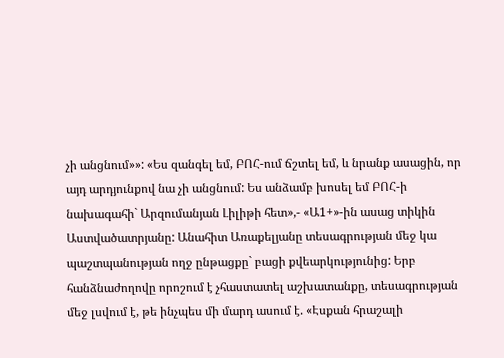չի անցնում»»: «Ես զանգել եմ, ԲՈՀ-ում ճշտել եմ, և նրանք ասացին, որ այդ արդյունքով նա չի անցնում: Ես անձամբ խոսել եմ ԲՈՀ-ի նախագահի` Արզումանյան Լիլիթի հետ»,- «Ա1+»-ին ասաց տիկին Աստվածատրյանը: Անահիտ Առաքելյանը տեսագրության մեջ կա պաշտպանության ողջ ընթացքը` բացի քվեարկությունից: Երբ հանձնաժողովը որոշում է չհաստատել աշխատանքը, տեսագրության մեջ լսվում է, թե ինչպես մի մարդ ասում է. «Էսքան հրաշալի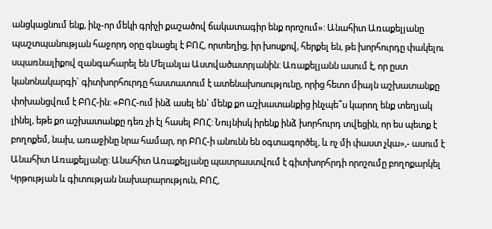անցկացնում ենք, ինչ-որ մեկի գրիչի քաշածով ճակատագիր ենք որոշում»: Անահիտ Առաքելյանը պաշտպանության հաջորդ օրը գնացել է ԲՈՀ, որտեղից, իր խոսքով, հերքել են, թե խորհուրդը փակելու սպառնալիքով զանգահարել են Մելանյա Աստվածատրյանին: Առաքելյանն ասում է, որ ըստ կանոնակարգի` գիտխորհուրդը հաստատում է ատենախոսությունը, որից հետո միայն աշխատանքը փոխանցվում է ԲՈՀ-ին: «ԲՈՀ-ում ինձ ասել են` մենք քո աշխատանքից ինչպե՞ս կարող ենք տեղյակ լինել, եթե քո աշխատանքը դեռ չի էլ հասել ԲՈՀ: Նույնիսկ իրենք ինձ խորհուրդ տվեցին, որ ես պետք է բողոքեմ, նախ, առաջինը նրա համար, որ ԲՈՀ-ի անունն են օգտագործել, և ոչ մի փաստ չկա»,- ասում է Անահիտ Առաքելյանը: Անահիտ Առաքելյանը պատրաստվում է գիտխորհրդի որոշումը բողոքարկել Կրթության և գիտության նախարարություն, ԲՈՀ,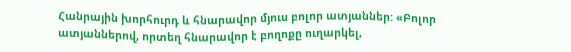Հանրային խորհուրդ և հնարավոր մյուս բոլոր ատյաններ: «Բոլոր ատյաններով, որտեղ հնարավոր է բողոքը ուղարկել,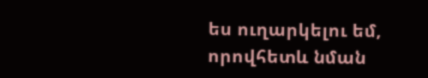ես ուղարկելու եմ, որովհետև նման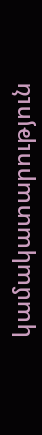կամակատարություն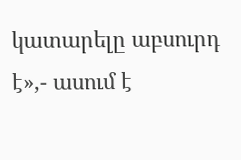կատարելը աբսուրդ է»,- ասում է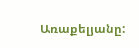Առաքելյանը: